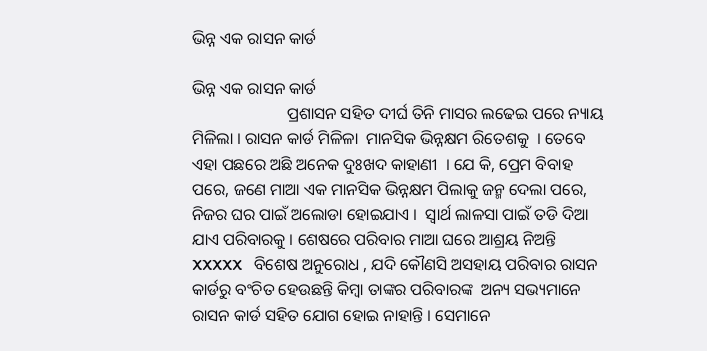ଭିନ୍ନ ଏକ ରାସନ କାର୍ଡ

ଭିନ୍ନ ଏକ ରାସନ କାର୍ଡ
                       ପ୍ରଶାସନ ସହିତ ଦୀର୍ଘ ତିନି ମାସର ଲଢେଇ ପରେ ନ୍ୟାୟ ମିଳିଲା । ରାସନ କାର୍ଡ ମିଳିଳା  ମାନସିକ ଭିନ୍ନକ୍ଷମ ରିତେଶକୁ  । ତେବେ ଏହା ପଛରେ ଅଛି ଅନେକ ଦୁଃଖଦ କାହାଣୀ  । ଯେ କି, ପ୍ରେମ ବିବାହ ପରେ, ଜଣେ ମାଆ ଏକ ମାନସିକ ଭିନ୍ନକ୍ଷମ ପିଲାକୁ ଜନ୍ମ ଦେଲା ପରେ, ନିଜର ଘର ପାଇଁ ଅଲୋଡା ହୋଇଯାଏ ।  ସ୍ବାର୍ଥ ଲାଳସା ପାଇଁ ତଡି ଦିଆ ଯାଏ ପରିବାରକୁ । ଶେଷରେ ପରିବାର ମାଆ ଘରେ ଆଶ୍ରୟ ନିଅନ୍ତି  XXXXX   ବିଶେଷ ଅନୁରୋଧ , ଯଦି କୌଣସି ଅସହାୟ ପରିବାର ରାସନ କାର୍ଡରୁ ବଂଚିତ ହେଉଛନ୍ତି କିମ୍ବା ତାଙ୍କର ପରିବାରଙ୍କ  ଅନ୍ୟ ସଭ୍ୟମାନେ ରାସନ କାର୍ଡ ସହିତ ଯୋଗ ହୋଇ ନାହାନ୍ତି । ସେମାନେ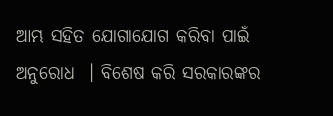ଆମ୍ଭ ସହିତ ଯୋଗାଯୋଗ କରିବା ପାଇଁ ଅନୁରୋଧ  । ବିଶେଷ କରି ସରକାରଙ୍କର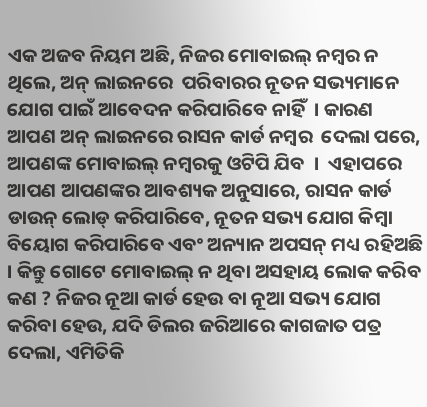ଏକ ଅଜବ ନିୟମ ଅଛି, ନିଜର ମୋବାଇଲ୍ ନମ୍ବର ନ ଥିଲେ, ଅନ୍ ଲାଇନରେ  ପରିବାରର ନୂତନ ସଭ୍ୟମାନେ ଯୋଗ ପାଇଁ ଆବେଦନ କରିପାରିବେ ନାହିଁ  । କାରଣ ଆପଣ ଅନ୍ ଲାଇନରେ ରାସନ କାର୍ଡ ନମ୍ବର  ଦେଲା ପରେ, ଆପଣଙ୍କ ମୋବାଇଲ୍ ନମ୍ବରକୁ ଓଟିପି ଯିବ  ।  ଏହାପରେ ଆପଣ ଆପଣଙ୍କର ଆବଶ୍ୟକ ଅନୁସାରେ, ରାସନ କାର୍ଡ ଡାଉନ୍ ଲୋଡ୍ କରିପାରିବେ, ନୂତନ ସଭ୍ୟ ଯୋଗ କିମ୍ବା ବିୟୋଗ କରିପାରିବେ ଏବଂ ଅନ୍ୟାନ ଅପସନ୍ ମଧ୍ୟ ରହିଅଛି  । କିନ୍ତୁ ଗୋଟେ ମୋବାଇଲ୍ ନ ଥିବା ଅସହାୟ ଲୋକ କରିବ କଣ ? ନିଜର ନୂଆ କାର୍ଡ ହେଉ ବା ନୂଆ ସଭ୍ୟ ଯୋଗ କରିବା ହେଉ, ଯଦି ଡିଲର ଜରିଆରେ କାଗଜାତ ପତ୍ର ଦେଲା, ଏମିତିକି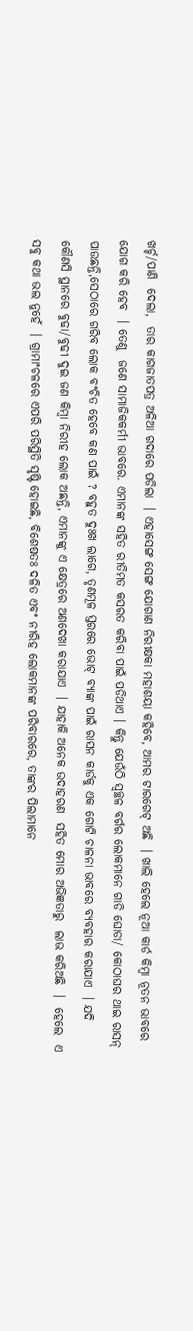ଖର୍ଚ୍ଚ/ପାଣି  ଦେଲା,  ତାର କାଗଜାତପତ୍ର ଅଳିଆ ଗଦାରେ ପଡିଲା  । ଏହାସେଙ୍ଗ ସେଙ୍ଗ ଯୋଗାଣ ନିରୀକ୍ଷକା ମହାଶୟା କହିବେ, ଆମର ଟାରଗେଟ୍ ଅଛି  । ଖାଲି ହେଲେ ନୂଆ କାର୍ଡ କିମ୍ବା ନୂତନ ଭାବରେ ଯୋଗ କରି ହେବ  । ତେଣୁ  ଜଣେ ସାମାଜିକକର୍ମୀ ଭାବରେ. ଏମାନଙ୍କ ସହିତ ରୀତିମତ କସରତ କରିବା ପାଇଁ ପଡିଥାଏ । କିନ୍ତୁ ଯେଉଁଠି ସ୍ବଚ୍ଛଳ ବର୍ଗର ଲୋକମାନେ ଗାଡି ଘୋଡା/ କୋଠାଘର ଥାଇ ରାସନ୍ ପାଉଛନ୍ତି,ସେଠାରେ ଗରିବ ଲୋକ ବଂଚିତ ହେବେ କଣ ପାଇଁ ? ବହୁତ ଦୁଃଖ ଲାଗେ, ତୃଣମୂଳ ସ୍ତରରେ ଭୋଟ୍ ବ୍ୟାଙ୍କ ପାଇଁ ରାସନ କାର୍ଡକୁ ଏକ ଗୋଟି ଚାଳନା ଭାବରେ ବ୍ୟବହାର କରାଯାଏ  । ଯଦି କୌଣସି ସ୍ଥାନରେ ବୁଢା/ବୁଢୀ ଦୁଇ ଜଣ କିମ୍ବା ନିରୀହ ଲୋକ ଅଛନ୍ତି, ଏମାନଙ୍କୁ ଏ କ୍ଷେତ୍ରରେ ଅଣଦେଖା କରାଯାଏ  । ଯାହାକି ଅନେକ ଉଦାହରଣ  ସହିତ ମୋର ଅଭିଜ୍ଞତାରୁ  ଲାଭ କରିଅଛି  ।  ହେଲେ  ଏ ସବୁ କଥା ଭଲ ନୁହେଁ  । ଗ୍ରାମାଂଚଳରେ ଏପରି ପରିସ୍ଥିତି ସୃଷ୍ଟି ହୋଇଛି, ବିଶେଷତଃ ଦଳିତ ଏବଂ ନୀରିହ ଲୋକମାନଙ୍କ ପରିବାରରେ, ତାଙ୍କର ପିଲାମାନେ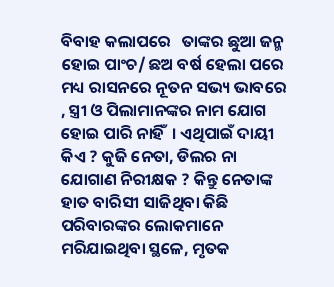ବିବାହ କଲାପରେ   ତାଙ୍କର ଛୁଆ ଜନ୍ମ ହୋଇ ପାଂଚ/ ଛଅ ବର୍ଷ ହେଲା ପରେ ମଧ୍ୟ ରାସନରେ ନୂତନ ସଭ୍ୟ ଭାବରେ , ସ୍ତ୍ରୀ ଓ ପିଲାମାନଙ୍କର ନାମ ଯୋଗ ହୋଇ ପାରି ନାହିଁ  । ଏଥିପାଇଁ ଦାୟୀ କିଏ ? କୁଜି ନେତା, ଡିଲର ନା ଯୋଗାଣ ନିରୀକ୍ଷକ ? କିନ୍ତୁ ନେତାଙ୍କ ହାତ ବାରିସୀ ସାଜିଥିବା କିଛି ପରିବାରଙ୍କର ଲୋକମାନେ ମରିଯାଇଥିବା ସ୍ଥଳେ, ମୃତକ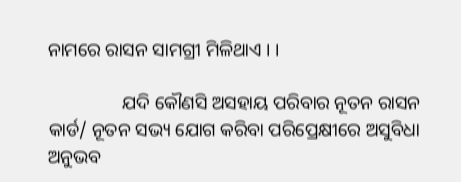ନାମରେ ରାସନ ସାମଗ୍ରୀ ମିଳିଥାଏ । ।

                ଯଦି କୌଣସି ଅସହାୟ ପରିବାର ନୂତନ ରାସନ କାର୍ଡ/ ନୂତନ ସଭ୍ୟ ଯୋଗ କରିବା ପରିପ୍ରେକ୍ଷୀରେ ଅସୁବିଧା ଅନୁଭବ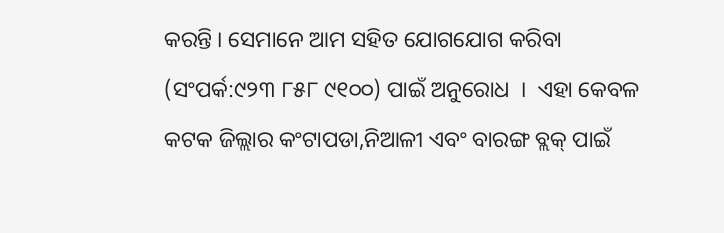କରନ୍ତି । ସେମାନେ ଆମ ସହିତ ଯୋଗଯୋଗ କରିବା (ସଂପର୍କ:୯୨୩ ୮୫୮ ୯୧୦୦) ପାଇଁ ଅନୁରୋଧ  ।  ଏହା କେବଳ କଟକ ଜିଲ୍ଲାର କଂଟାପଡା,ନିଆଳୀ ଏବଂ ବାରଙ୍ଗ ବ୍ଲକ୍ ପାଇଁ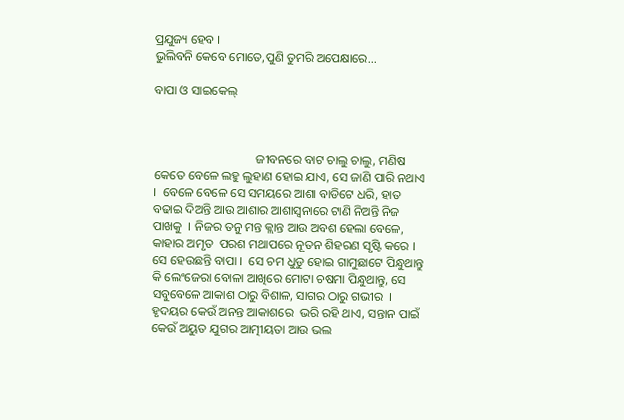ପ୍ରଯୁଜ୍ୟ ହେବ ।
ଭୁଲିବନି କେବେ ମୋତେ,ପୁଣି ତୁମରି ଅପେକ୍ଷାରେ...

ବାପା ଓ ସାଇକେଲ୍



                                 ଜୀବନରେ ବାଟ ଚାଲୁ ଚାଲୁ, ମଣିଷ କେତେ ବେଳେ ଲହୁ ଲୁହାଣ ହୋଇ ଯାଏ, ସେ ଜାଣି ପାରି ନଥାଏ  ।  ବେଳେ ବେଳେ ସେ ସମୟରେ ଆଶା ବାଡିଟେ ଧରି, ହାତ ବଢାଇ ଦିଅନ୍ତି ଆଉ ଆଶାର ଆଶାସ୍ବନାରେ ଟାଣି ନିଅନ୍ତି ନିଜ ପାଖକୁ  । ନିଜର ତନୁ ମନ୍ତ କ୍ଲାନ୍ତ ଆଉ ଅବଶ ହେଲା ବେଳେ, କାହାର ଅମୃତ  ପରଶ ମଥାପରେ ନୂତନ ଶିହରଣ ସୃଷ୍ଟି କରେ । ସେ ହେଉଛନ୍ତି ବାପା ।  ସେ ଚମ ଧୁଡୁ ହୋଇ ଗାମୁଛାଟେ ପିନ୍ଧୁଥାନ୍ତୁ କି ଲେଂଜେରା ବୋଳା ଆଖିରେ ମୋଟା ଚଷମା ପିନ୍ଧୁଥାନ୍ତୁ, ସେ ସବୁବେଳେ ଆକାଶ ଠାରୁ ବିଶାଳ, ସାଗର ଠାରୁ ଗଭୀର  । ହୃଦୟର କେଉଁ ଅନନ୍ତ ଆକାଶରେ  ଭରି ରହି ଥାଏ, ସନ୍ତାନ ପାଇଁ  କେଉଁ ଅୟୁତ ଯୁଗର ଆତ୍ମୀୟତା ଆଉ ଭଲ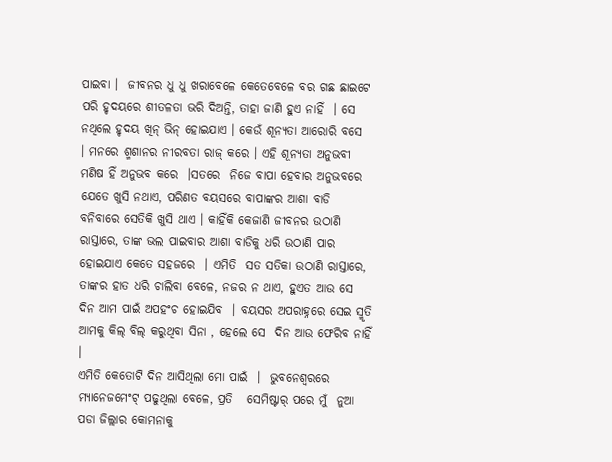ପାଇବା ।  ଜୀବନର ଧୁ ଧୁ ଖରାବେଳେ କେତେବେଳେ ବର ଗଛ ଛାଇଟେ ପରି ହୃଦୟରେ ଶୀତଳତା ଭରି ଦିଅନ୍ତି, ତାହା ଜାଣି ହୁଏ ନାହିଁ  । ସେ ନଥିଲେ ହୃଦୟ ଖିନ୍ ଭିନ୍ ହୋଇଯାଏ । କେଉଁ ଶୂନ୍ୟତା ଆରୋରି ବସେ  । ମନରେ ଶ୍ମଶାନର ନୀରବତା ରାଜ୍ କରେ । ଏହି ଶୂନ୍ୟତା ଅନୁଭବୀ ମଣିଷ ହିଁ ଅନୁଭବ କରେ  ।ସତରେ  ନିଜେ ବାପା ହେବାର ଅନୁଭବରେ ଯେତେ ଖୁସି ନଥାଏ, ପରିଣତ ବୟସରେ ବାପାଙ୍କର ଆଶା ବାଡି ବନିବାରେ ସେତିକି ଖୁସି ଥାଏ । କାହିଁକି କେଜାଣି ଜୀବନର ଉଠାଣି ରାସ୍ତାରେ, ତାଙ୍କ ଭଲ ପାଇବାର ଆଶା ବାଡିକୁ ଧରି ଉଠାଣି ପାର ହୋଇଯାଏ କେତେ ସହଜରେ  । ଏମିତି  ସତ ସତିକା ଉଠାଣି ରାସ୍ତାରେ,  ତାଙ୍କର ହାତ ଧରି ଚାଲିବା ବେଳେ, ନଜର ନ ଥାଏ, ହୁଏତ ଆଉ ସେ ଦିନ ଆମ ପାଇଁ ଅପହଂଚ ହୋଇଯିବ  । ବୟସର ଅପରାହ୍ନରେ ସେଇ ସ୍ମୃତି ଆମକୁ କିଲ୍ ବିଲ୍ କରୁଥିବା ସିନା , ହେଲେ ସେ  ଦିନ ଆଉ ଫେରିବ ନାହିଁ ।
ଏମିତି କେତୋଟି ଦିନ ଆସିଥିଲା ମୋ ପାଇଁ  ।  ଭୁବନେଶ୍ୱରରେ ମ୍ୟାନେଜମେଂଟ୍ ପଢୁଥିଲା ବେଳେ, ପ୍ରତି   ସେମିଷ୍ଟାର୍ ପରେ ମୁଁ  ନୁଆ ପଡା ଜିଲ୍ଲାର କୋମନାକୁ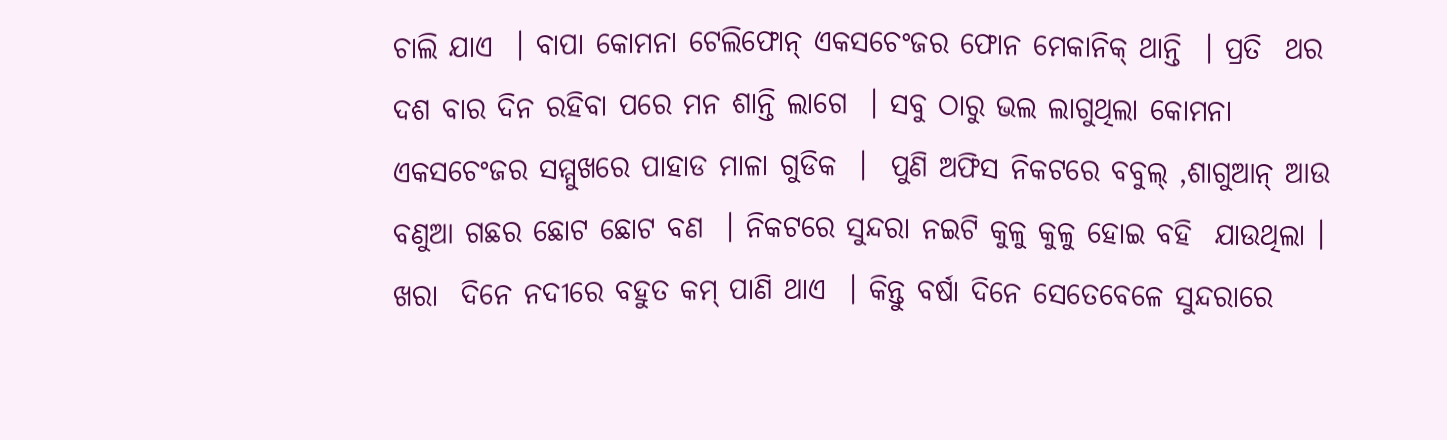ଚାଲି ଯାଏ  । ବାପା କୋମନା ଟେଲିଫୋନ୍ ଏକସଚେଂଜର ଫୋନ ମେକାନିକ୍ ଥାନ୍ତି  । ପ୍ରତି  ଥର ଦଶ ବାର ଦିନ ରହିବା ପରେ ମନ ଶାନ୍ତି ଲାଗେ  । ସବୁ ଠାରୁ ଭଲ ଲାଗୁଥିଲା କୋମନା ଏକସଚେଂଜର ସମ୍ମୁଖରେ ପାହାଡ ମାଳା ଗୁଡିକ  ।  ପୁଣି ଅଫିସ ନିକଟରେ ବବୁଲ୍ ,ଶାଗୁଆନ୍ ଆଉ ବଣୁଆ ଗଛର ଛୋଟ ଛୋଟ ବଣ  । ନିକଟରେ ସୁନ୍ଦରା ନଇଟି କୁଳୁ କୁଳୁ ହୋଇ ବହି  ଯାଉଥିଲା । ଖରା  ଦିନେ ନଦୀରେ ବହୁତ କମ୍ ପାଣି ଥାଏ  । କିନ୍ତୁ ବର୍ଷା ଦିନେ ସେତେବେଳେ ସୁନ୍ଦରାରେ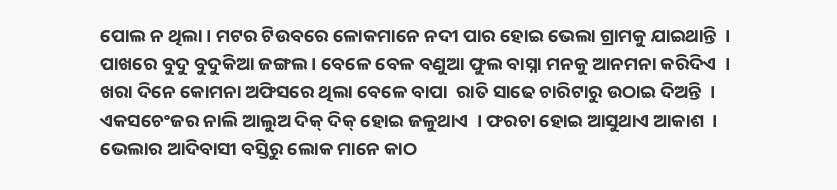ପୋଲ ନ ଥିଲା । ମଟର ଟିଉବରେ ଳୋକମାନେ ନଦୀ ପାର ହୋଇ ଭେଲା ଗ୍ରାମକୁ ଯାଇଥାନ୍ତି  ।  ପାଖରେ ବୁଦୁ ବୁଦୁକିଆ ଜଙ୍ଗଲ । ବେଳେ ବେଳ ବଣୁଆ ଫୁଲ ବାସ୍ନା ମନକୁ ଆନମନା କରିଦିଏ  ।  ଖରା ଦିନେ କୋମନା ଅଫିସରେ ଥିଲା ବେଳେ ବାପା  ରାତି ସାଢେ ଚାରିଟାରୁ ଉଠାଇ ଦିଅନ୍ତି  । ଏକସଚେଂଜର ନାଲି ଆଲୁଅ ଦିକ୍ ଦିକ୍ ହୋଇ ଜଳୁଥାଏ  । ଫରଚା ହୋଇ ଆସୁଥାଏ ଆକାଶ  । ଭେଲାର ଆଦିବାସୀ ବସ୍ତିରୁ ଲୋକ ମାନେ କାଠ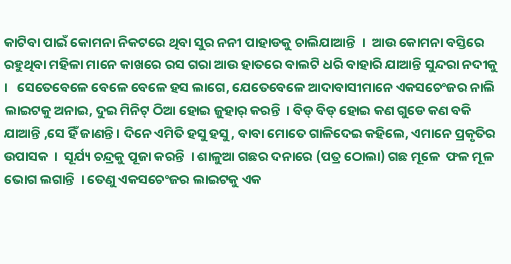କାଟିବା ପାଇଁ କୋମନା ନିକଟରେ ଥିବା ସୁର ନନୀ ପାହାଡକୁ ଚାଲିଯାଆନ୍ତି  ।  ଆଉ କୋମନା ବସ୍ତିରେ ରହୁଥିବା ମହିଳା ମାନେ କାଖରେ ରସ ଗରା ଆଉ ହାତରେ ବାଲଟି ଧରି ବାହାରି ଯାଆନ୍ତି ସୁନ୍ଦରା ନଦୀକୁ  ।   ସେତେବେଳେ ବେଳେ ବେଳେ ହସ ଲାଗେ, ଯେତେବେଳେ ଆଦାବାସୀମାନେ ଏକସଚେଂଜର ନାଲି ଲାଇଟକୁ ଅନାଇ, ଦୁଇ ମିନିଟ୍ ଠିଆ ହୋଇ ଜୁହାର୍ କରନ୍ତି  । ବିଡ୍ ବିଡ୍ ହୋଇ କଣ ଗୁଡେ କଣ ବକି ଯାଆନ୍ତି ,ସେ ହିଁ ଜାଣନ୍ତି । ଦିନେ ଏମିତି ହସୁ ହସୁ, ବାବା ମୋତେ ଗାଳିଦେଇ କହିଲେ, ଏମାନେ ପ୍ରକୃତିର ଉପାସକ  ।  ସୂର୍ଯ୍ୟ ଚନ୍ଦ୍ରକୁ ପୂଜା କରନ୍ତି  । ଶାଳୁଆ ଗଛର ଦନାରେ (ପତ୍ର ଠୋଲା) ଗଛ ମୂଳେ  ଫଳ ମୂଳ ଭୋଗ ଲଗାନ୍ତି  । ତେଣୁ ଏକସଚେଂଜର ଲାଇଟକୁ ଏକ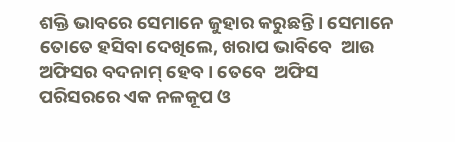ଶକ୍ତି ଭାବରେ ସେମାନେ ଜୁହାର କରୁଛନ୍ତି । ସେମାନେ ତୋତେ ହସିବା ଦେଖିଲେ, ଖରାପ ଭାବିବେ  ଆଉ ଅଫିସର ବଦନାମ୍ ହେବ । ତେବେ  ଅଫିସ  ପରିସରରେ ଏକ ନଳକୂପ ଓ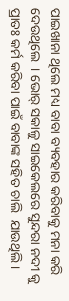ପାଇଖାନା ଥିଲେ ମଧ୍ୟ ବାବା ବ୍ୟବହାର କରିବାକୁ ମନା କରି ଦେଉଥିଲେ  । ଭୋର୍ ସକାଳୁ ସାଇକେଲରେ ସୁନ୍ଦରା ନଦୀ କୁ ପ୍ରାତଃ କର୍ମ କରିବା ପାଇଁ ବାବାଙ୍କ ସହିତ ଚାଲି  ଯାଉଥିଲି ।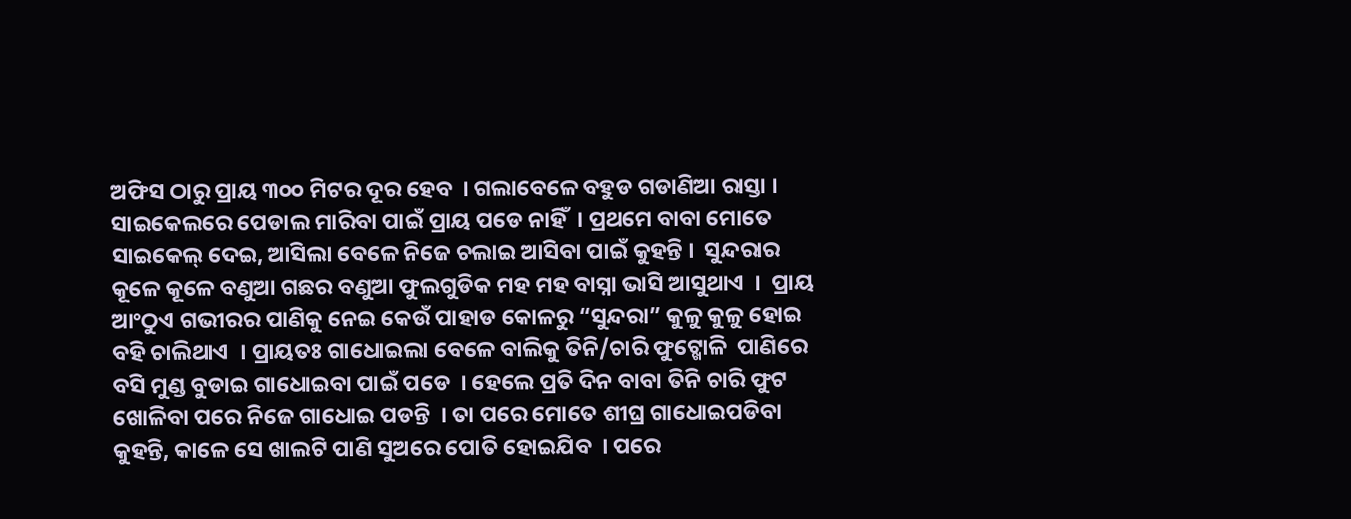ଅଫିସ ଠାରୁ ପ୍ରାୟ ୩୦୦ ମିଟର ଦୂର ହେବ  । ଗଲାବେଳେ ବହୁଡ ଗଡାଣିଆ ରାସ୍ତା । ସାଇକେଲରେ ପେଡାଲ ମାରିବା ପାଇଁ ପ୍ରାୟ ପଡେ ନାହିଁ  । ପ୍ରଥମେ ବାବା ମୋତେ ସାଇକେଲ୍ ଦେଇ, ଆସିଲା ବେଳେ ନିଜେ ଚଲାଇ ଆସିବା ପାଇଁ କୁହନ୍ତି ।  ସୁନ୍ଦରାର କୂଳେ କୂଳେ ବଣୁଆ ଗଛର ବଣୁଆ ଫୁଲଗୁଡିକ ମହ ମହ ବାସ୍ନା ଭାସି ଆସୁଥାଏ  ।  ପ୍ରାୟ ଆଂଠୁଏ ଗଭୀରର ପାଣିକୁ ନେଇ କେଉଁ ପାହାଡ କୋଳରୁ “ସୁନ୍ଦରା” କୁଳୁ କୁଳୁ ହୋଇ ବହି ଚାଲିଥାଏ  । ପ୍ରାୟତଃ ଗାଧୋଇଲା ବେଳେ ବାଲିକୁ ତିନି/ଚାରି ଫୁଟ୍ଖୋଳି  ପାଣିରେ ବସି ମୁଣ୍ଡ ବୁଡାଇ ଗାଧୋଇବା ପାଇଁ ପଡେ  । ହେଲେ ପ୍ରତି ଦିନ ବାବା ତିନି ଚାରି ଫୁଟ ଖୋଳିବା ପରେ ନିଜେ ଗାଧୋଇ ପଡନ୍ତି  । ତା ପରେ ମୋତେ ଶୀଘ୍ର ଗାଧୋଇପଡିବା କୁହନ୍ତି, କାଳେ ସେ ଖାଲଟି ପାଣି ସୁଅରେ ପୋତି ହୋଇଯିବ  । ପରେ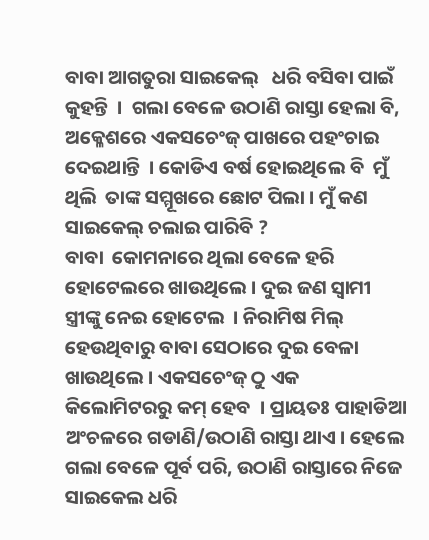ବାବା ଆଗତୁରା ସାଇକେଲ୍   ଧରି ବସିବା ପାଇଁ  କୁହନ୍ତି  ।  ଗଲା ବେଳେ ଉଠାଣି ରାସ୍ତା ହେଲା ବି, ଅକ୍ଳେଶରେ ଏକସଚେଂଜ୍ ପାଖରେ ପହଂଚାଇ ଦେଇଥାନ୍ତି  । କୋଡିଏ ବର୍ଷ ହୋଇଥିଲେ ବି  ମୁଁ ଥିଲି  ତାଙ୍କ ସମ୍ମୂଖରେ ଛୋଟ ପିଲା । ମୁଁ କଣ ସାଇକେଲ୍ ଚଲାଇ ପାରିବି ?
ବାବା  କୋମନାରେ ଥିଲା ବେଳେ ହରି ହୋଟେଲରେ ଖାଉଥିଲେ । ଦୁଇ ଜଣ ସ୍ବାମୀ ସ୍ତ୍ରୀଙ୍କୁ ନେଇ ହୋଟେଲ  । ନିରାମିଷ ମିଲ୍ ହେଉଥିବାରୁ ବାବା ସେଠାରେ ଦୁଇ ବେଳା ଖାଉଥିଲେ । ଏକସଚେଂଜ୍ ଠୁ ଏକ କିଲୋମିଟରରୁ କମ୍ ହେବ  । ପ୍ରାୟତଃ ପାହାଡିଆ ଅଂଚଳରେ ଗଡାଣି/ଉଠାଣି ରାସ୍ତା ଥାଏ । ହେଲେ ଗଲା ବେଳେ ପୂର୍ବ ପରି, ଉଠାଣି ରାସ୍ତାରେ ନିଜେ ସାଇକେଲ ଧରି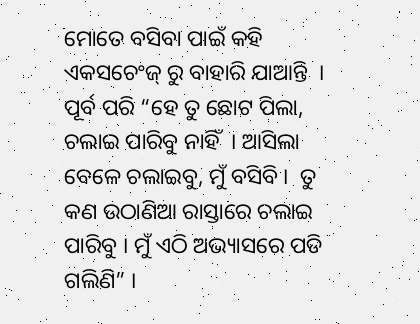ମୋତେ ବସିବା ପାଇଁ କହି ଏକସଚେଂଜ୍ ରୁ ବାହାରି ଯାଆନ୍ତି  । ପୂର୍ବ ପରି “ହେ ତୁ ଛୋଟ ପିଲା, ଚଲାଇ ପାରିବୁ ନାହିଁ  । ଆସିଲା ବେଳେ ଚଲାଇବୁ, ମୁଁ ବସିବି ।  ତୁ କଣ ଉଠାଣିଆ ରାସ୍ତାରେ ଚଲାଇ ପାରିବୁ । ମୁଁ ଏଠି ଅଭ୍ୟାସରେ ପଡି ଗଲିଣି” ।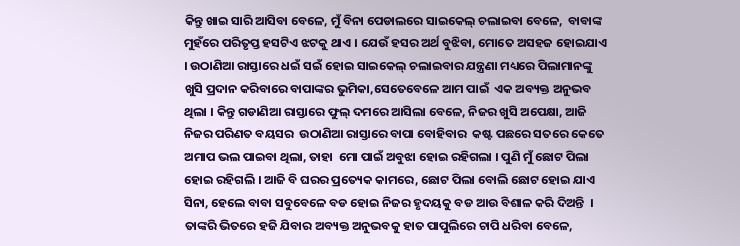କିନ୍ତୁ ଖାଇ ସାରି ଆସିବା ବେଳେ, ମୁଁ ବିନା ପେଡାଲରେ ସାଇକେଲ୍ ଚଲାଇବା ବେଳେ,  ବାବାଙ୍କ  ମୁହଁରେ ପରିତୃପ୍ତ ହସଟିଏ ଝଟକୁ ଥାଏ । ଯେଉଁ ହସର ଅର୍ଥ ବୁଝିବା, ମୋତେ ଅସହଜ ହୋଇଯାଏ  । ଉଠାଣିଆ ରାସ୍ତାରେ ଧଇଁ ସଇଁ ହୋଇ ସାଇକେଲ୍ ଚଲାଇବାର ଯନ୍ତ୍ରଣା ମଧ୍ୟରେ ପିଲାମାନଙ୍କୁ ଖୁସି ପ୍ରଦାନ କରିବାରେ ବାପାଙ୍କର ଭୁମିକା,ସେତେବେଳେ ଆମ ପାଇଁ  ଏକ ଅବ୍ୟକ୍ତ ଅନୁଭବ ଥିଲା । କିନ୍ତୁ ଗଡାଣିଆ ରାସ୍ତାରେ ଫୁଲ୍ ଦମରେ ଆସିଲା ବେଳେ, ନିଜର ଖୁସି ଅପେକ୍ଷା, ଆଜି ନିଜର ପରିଣତ ବୟସର  ଉଠାଣିଆ ରାସ୍ତାରେ ବାପା ବୋହିବାର  କଷ୍ଟ ପଛରେ ସତରେ କେତେ ଅମାପ ଭଲ ପାଇବା ଥିଲା, ତାହା  ମୋ ପାଇଁ ଅବୁଝା ହୋଇ ରହିଗଲା । ପୁଣି ମୁଁ ଛୋଟ ପିଲା ହୋଇ ରହିଗଲି । ଆଜି ବି ଘରର ପ୍ରତ୍ୟେକ କାମରେ, ଛୋଟ ପିଲା ବୋଲି ଛୋଟ ହୋଇ ଯାଏ ସିନା, ହେଲେ ବାବା ସବୁବେଳେ ବଡ ହୋଇ ନିଜର ହୃଦୟକୁ ବଡ ଆଉ ବିଶାଳ କରି ଦିଅନ୍ତି  । ତାଙ୍କରି ଭିତରେ ହଜି ଯିବାର ଅବ୍ୟକ୍ତ ଅନୁଭବକୁ ହାତ ପାପୁଲିରେ ଚାପି ଧରିବା ବେଳେ,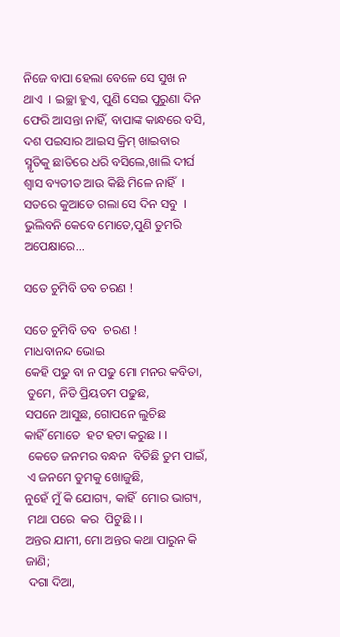ନିଜେ ବାପା ହେଲା ବେଳେ ସେ ସୁଖ ନ ଥାଏ  । ଇଚ୍ଛା ହୁଏ, ପୁଣି ସେଇ ପୁରୁଣା ଦିନ ଫେରି ଆସନ୍ତା ନାହିଁ, ବାପାଙ୍କ କାନ୍ଧରେ ବସି, ଦଶ ପଇସାର ଆଇସ କ୍ରିମ୍ ଖାଇବାର ସ୍ମୃତିକୁ ଛାତିରେ ଧରି ବସିଲେ,ଖାଲି ଦୀର୍ଘ ଶ୍ୱାସ ବ୍ୟତୀତ ଆଉ କିଛି ମିଳେ ନାହିଁ  ।  ସତରେ କୁଆଡେ ଗଲା ସେ ଦିନ ସବୁ  ।
ଭୁଲିବନି କେବେ ମୋତେ,ପୁଣି ତୁମରି ଅପେକ୍ଷାରେ...

ସତେ ଚୁମିବି ତବ ଚରଣ !

ସତେ ଚୁମିବି ତବ  ଚରଣ !
ମାଧବାନନ୍ଦ ଭୋଇ
କେହି ପଢୁ ବା ନ ପଢୁ ମୋ ମନର କବିତା,
 ତୁମେ, ନିତି ପ୍ରିୟତମ ପଢୁଛ,
ସପନେ ଆସୁଛ, ଗୋପନେ ଲୁଚିଛ
କାହିଁ ମୋତେ  ହଟ ହଟା କରୁଛ । ।
 କେତେ ଜନମର ବନ୍ଧନ  ବିତିଛି ତୁମ ପାଇଁ,
 ଏ ଜନମେ ତୁମକୁ ଖୋଜୁଛି,
ନୁହେଁ ମୁଁ କି ଯୋଗ୍ୟ, କାହିଁ  ମୋର ଭାଗ୍ୟ,
 ମଥା ପରେ  କର  ପିଟୁଛି । ।
ଅନ୍ତର ଯାମୀ, ମୋ ଅନ୍ତର କଥା ପାରୁନ କି ଜାଣି;
 ଦଗା ଦିଆ,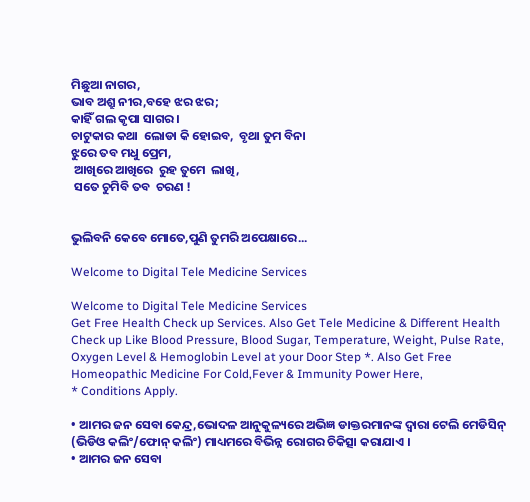ମିଛୁଆ ନାଗର,
ଭାବ ଅଶ୍ରୁ ନୀର,ବହେ ଝର ଝର;
କାହିଁ ଗଲ କୃପା ସାଗର ।
ଚାଟୁକାର କଥା  ଲୋଡା କି ହୋଇବ,  ବୃଥା ତୁମ ବିନା
ଝୁରେ ତବ ମଧୁ ପ୍ରେମ,
 ଆଖିରେ ଆଖିରେ  ରୁହ ତୁମେ  ଲାଖି,
 ସତେ ଚୁମିବି ତବ  ଚରଣ !


ଭୁଲିବନି କେବେ ମୋତେ,ପୁଣି ତୁମରି ଅପେକ୍ଷାରେ...

Welcome to Digital Tele Medicine Services

Welcome to Digital Tele Medicine Services
Get Free Health Check up Services. Also Get Tele Medicine & Different Health Check up Like Blood Pressure, Blood Sugar, Temperature, Weight, Pulse Rate, Oxygen Level & Hemoglobin Level at your Door Step *. Also Get Free Homeopathic Medicine For Cold,Fever & Immunity Power Here,
* Conditions Apply.

• ଆମର ଜନ ସେବା କେନ୍ଦ୍ର,ଭୋଦଳ ଆନୁକୁଳ୍ୟରେ ଅଭିଜ୍ଞ ଡାକ୍ତରମାନଙ୍କ ଦ୍ୱାରା ଟେଲି ମେଡିସିନ୍ (ଭିଡିଓ କଲିଂ/ଫୋନ୍ କଲିଂ) ମାଧ୍ୟମରେ ବିଭିନ୍ନ ରୋଗର ଚିକିତ୍ସା କରାଯାଏ ।
• ଆମର ଜନ ସେବା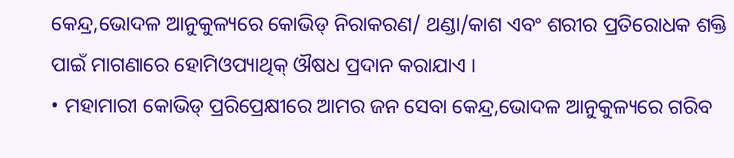କେନ୍ଦ୍ର,ଭୋଦଳ ଆନୁକୁଳ୍ୟରେ କୋଭିଡ୍ ନିରାକରଣ/ ଥଣ୍ଡା/କାଶ ଏବଂ ଶରୀର ପ୍ରତିରୋଧକ ଶକ୍ତି ପାଇଁ ମାଗଣାରେ ହୋମିଓପ୍ୟାଥିକ୍ ଔଷଧ ପ୍ରଦାନ କରାଯାଏ ।
• ମହାମାରୀ କୋଭିଡ୍ ପ୍ରରିପ୍ରେକ୍ଷୀରେ ଆମର ଜନ ସେବା କେନ୍ଦ୍ର,ଭୋଦଳ ଆନୁକୁଳ୍ୟରେ ଗରିବ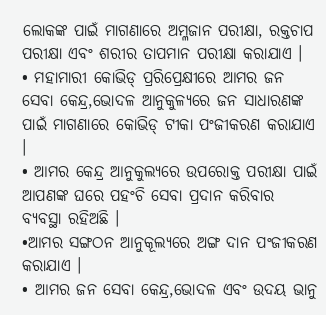ଲୋକଙ୍କ ପାଇଁ ମାଗଣାରେ ଅମ୍ଳଜାନ ପରୀକ୍ଷା, ରକ୍ତଚାପ ପରୀକ୍ଷା ଏବଂ ଶରୀର ତାପମାନ ପରୀକ୍ଷା କରାଯାଏ ।
• ମହାମାରୀ କୋଭିଡ୍ ପ୍ରରିପ୍ରେକ୍ଷୀରେ ଆମର ଜନ ସେବା କେନ୍ଦ୍ର,ଭୋଦଳ ଆନୁକୁଳ୍ୟରେ ଜନ ସାଧାରଣଙ୍କ ପାଇଁ ମାଗଣାରେ କୋଭିଡ୍ ଟୀକା ପଂଜୀକରଣ କରାଯାଏ ।
• ଆମର କେନ୍ଦ୍ର ଆନୁକୁଲ୍ୟରେ ଉପରୋକ୍ତ ପରୀକ୍ଷା ପାଇଁ ଆପଣଙ୍କ ଘରେ ପହଂଚି ସେବା ପ୍ରଦାନ କରିବାର ବ୍ୟବସ୍ଥା ରହିଅଛି ।
•ଆମର ସଙ୍ଗଠନ ଆନୁକୂଲ୍ୟରେ ଅଙ୍ଗ ଦାନ ପଂଜୀକରଣ କରାଯାଏ ।
• ଆମର ଜନ ସେବା କେନ୍ଦ୍ର,ଭୋଦଳ ଏବଂ ଉଦୟ ଭାନୁ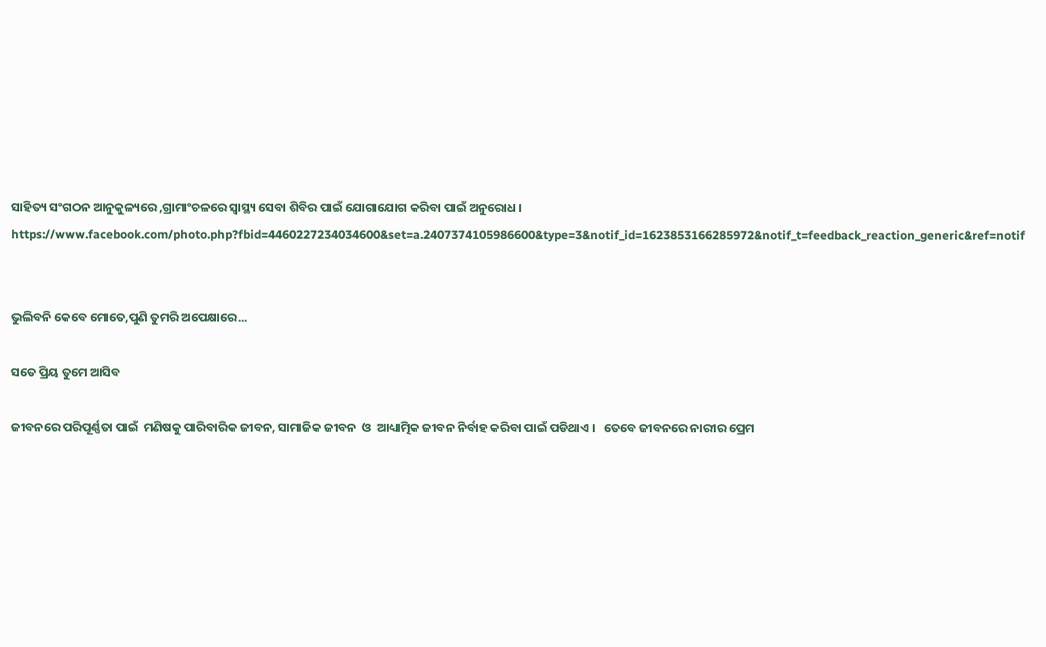ସାହିତ୍ୟ ସଂଗଠନ ଆନୁକୁଳ୍ୟରେ ,ଗ୍ରାମାଂଚଳରେ ସ୍ବାସ୍ଥ୍ୟ ସେବା ଶିବିର ପାଇଁ ଯୋଗାଯୋଗ କରିବା ପାଇଁ ଅନୁରୋଧ ।
https://www.facebook.com/photo.php?fbid=4460227234034600&set=a.2407374105986600&type=3&notif_id=1623853166285972&notif_t=feedback_reaction_generic&ref=notif


ଭୁଲିବନି କେବେ ମୋତେ,ପୁଣି ତୁମରି ଅପେକ୍ଷାରେ...

ସତେ ପ୍ରିୟ ତୁମେ ଆସିବ

ଜୀବନରେ ପରିପୂର୍ଣ୍ଣତା ପାଇଁ  ମଣିଷକୁ ପାରିବାରିକ ଜୀବନ, ସାମାଜିକ ଜୀବନ  ଓ  ଆଧ୍ୟାତ୍ମିକ ଜୀବନ ନିର୍ବାହ କରିବା ପାଇଁ ପଡିଥାଏ ।   ତେବେ ଜୀବନରେ ନାରୀର ପ୍ରେମ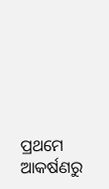ପ୍ରଥମେ ଆକର୍ଷଣରୁ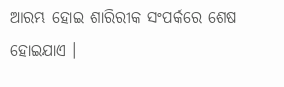ଆରମ୍ଭ ହୋଇ ଶାରିରୀକ ସଂପର୍କରେ ଶେଷ ହୋଇଯାଏ ।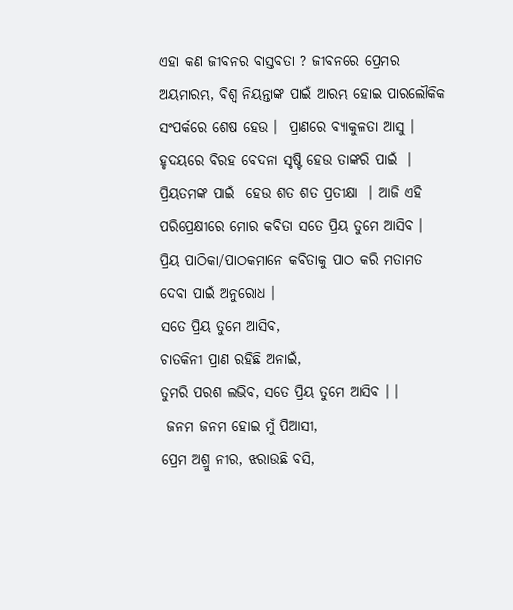ଏହା କଣ ଜୀବନର ବାସ୍ତବତା ? ଜୀବନରେ ପ୍ରେମର ଅୟମାରମ୍ଭ, ବିଶ୍ୱ ନିୟନ୍ତାଙ୍କ ପାଇଁ ଆରମ୍ଭ ହୋଇ ପାରଲୌକିକ ସଂପର୍କରେ ଶେଷ ହେଉ ।  ପ୍ରାଣରେ ବ୍ୟାକୁଳତା ଆସୁ । ହୃଦୟରେ ବିରହ ବେଦନା ସୃଷ୍ଟି ହେଉ ତାଙ୍କରି ପାଇଁ  । ପ୍ରିୟତମଙ୍କ ପାଇଁ  ହେଉ ଶତ ଶତ ପ୍ରତୀକ୍ଷା  । ଆଜି ଏହି ପରିପ୍ରେକ୍ଷୀରେ ମୋର କବିତା ସତେ ପ୍ରିୟ ତୁମେ ଆସିବ । ପ୍ରିୟ ପାଠିକା/ପାଠକମାନେ କବିତାକୁ ପାଠ କରି ମତାମତ ଦେବା ପାଇଁ ଅନୁରୋଧ ।
ସତେ ପ୍ରିୟ ତୁମେ ଆସିବ,
ଚାତକିନୀ ପ୍ରାଣ ରହିଛି ଅନାଇଁ,
ତୁମରି ପରଶ ଲଭିବ, ସତେ ପ୍ରିୟ ତୁମେ ଆସିବ । ।
 ଜନମ ଜନମ ହୋଇ ମୁଁ ପିଆସୀ,
ପ୍ରେମ ଅଶ୍ରୁ ନୀର, ଝରାଉଛି ବସି,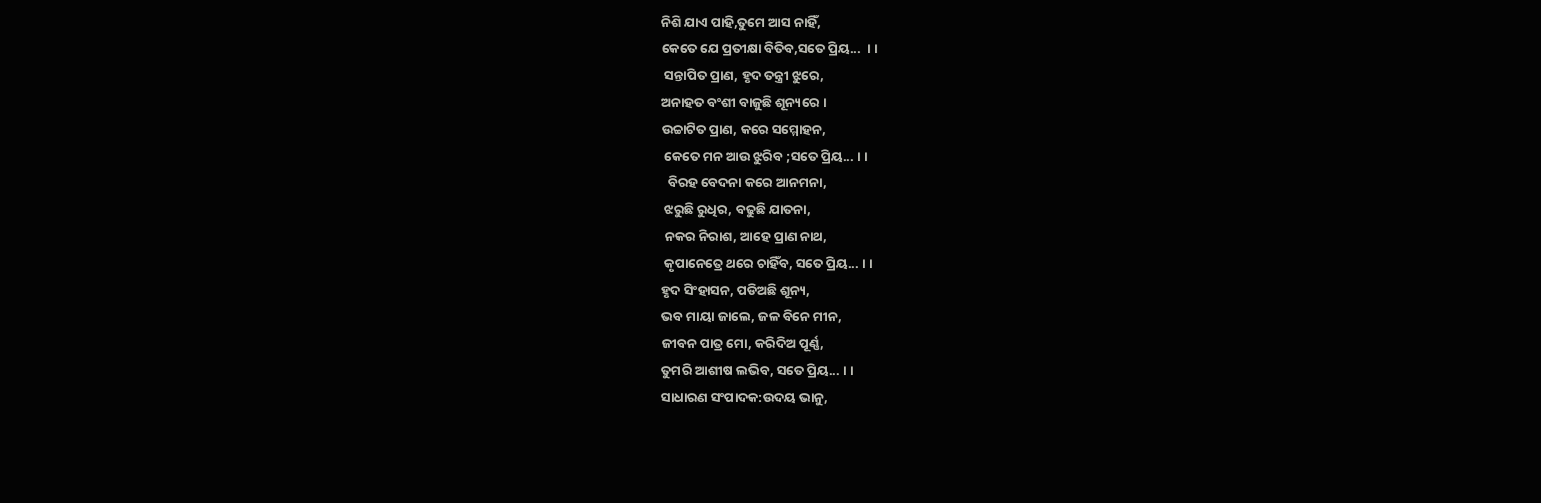ନିଶି ଯାଏ ପାହି,ତୁମେ ଆସ ନାହିଁ,
କେତେ ଯେ ପ୍ରତୀକ୍ଷା ବିତିବ,ସତେ ପ୍ରିୟ...  । ।
 ସନ୍ତାପିତ ପ୍ରାଣ, ହୃଦ ତନ୍ତ୍ରୀ ଝୁରେ,
ଅନାହତ ବଂଶୀ ବାଜୁଛି ଶୂନ୍ୟରେ ।
ଉଚ୍ଚାଟିତ ପ୍ରାଣ, କରେ ସମ୍ମୋହନ,
 କେତେ ମନ ଆଉ ଝୁରିବ ;ସତେ ପ୍ରିୟ... । ।
  ବିରହ ବେଦନା କରେ ଆନମନା,
 ଝରୁଛି ରୁଧିର, ବଢୁଛି ଯାତନା,
 ନକର ନିରାଶ, ଆହେ ପ୍ରାଣ ନାଥ,
 କୃପାନେତ୍ରେ ଥରେ ଚାହିଁବ, ସତେ ପ୍ରିୟ... । ।
ହୃଦ ସିଂହାସନ, ପଡିଅଛି ଶୂନ୍ୟ,
ଭବ ମାୟା ଜାଲେ, ଜଳ ବିନେ ମୀନ,
ଜୀବନ ପାତ୍ର ମୋ, କରିଦିଅ ପୂର୍ଣ୍ଣ,
ତୁମରି ଆଶୀଷ ଲଭିବ, ସତେ ପ୍ରିୟ... । ।
ସାଧାରଣ ସଂପାଦକ:ଉଦୟ ଭାନୁ,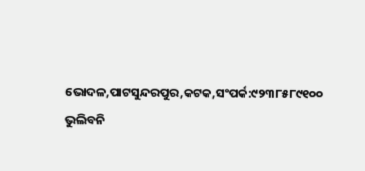ଭୋଦଳ,ପାଟସୁନ୍ଦରପୁର,କଟକ,ସଂପର୍କ:୯୨୩୮୫୮୯୧୦୦
ଭୁଲିବନି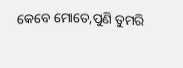କେବେ ମୋତେ,ପୁଣି ତୁମରି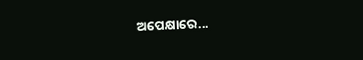ଅପେକ୍ଷାରେ...